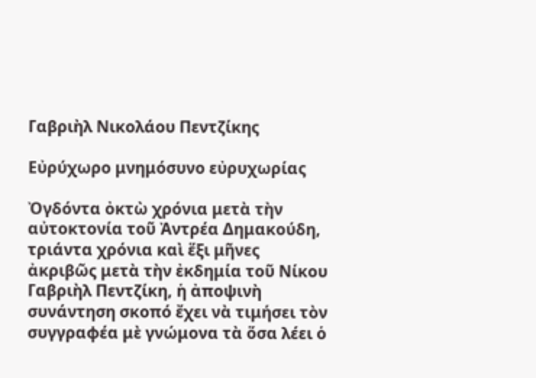Γαβριὴλ Νικολάου Πεντζίκης

Εὐρύχωρο μνημόσυνο εὐρυχωρίας

Ὀγδόντα ὀκτὼ χρόνια μετὰ τὴν αὐτοκτονία τοῦ Ἀντρέα Δημακούδη, τριάντα χρόνια καὶ ἕξι μῆνες ἀκριβῶς μετὰ τὴν ἐκδημία τοῦ Νίκου Γαβριὴλ Πεντζίκη, ἡ ἀποψινὴ συνάντηση σκοπό ἔχει νὰ τιμήσει τὸν συγγραφέα μὲ γνώμονα τὰ ὅσα λέει ὁ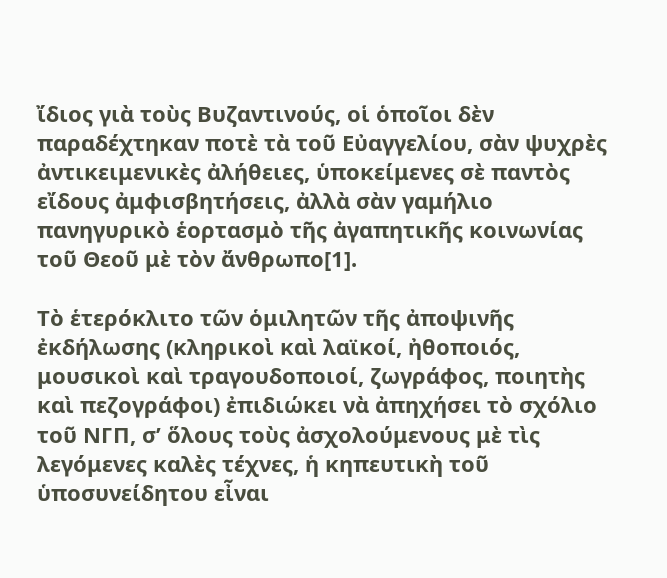ἴδιος γιὰ τοὺς Βυζαντινούς, οἱ ὁποῖοι δὲν παραδέχτηκαν ποτὲ τὰ τοῦ Εὐαγγελίου, σὰν ψυχρὲς ἀντικειμενικὲς ἀλήθειες, ὑποκείμενες σὲ παντὸς εἴδους ἀμφισβητήσεις, ἀλλὰ σὰν γαμήλιο πανηγυρικὸ ἑορτασμὸ τῆς ἀγαπητικῆς κοινωνίας τοῦ Θεοῦ μὲ τὸν ἄνθρωπο[1].

Τὸ ἑτερόκλιτο τῶν ὁμιλητῶν τῆς ἀποψινῆς ἐκδήλωσης (κληρικοὶ καὶ λαϊκοί, ἠθοποιός, μουσικοὶ καὶ τραγουδοποιοί, ζωγράφος, ποιητὴς καὶ πεζογράφοι) ἐπιδιώκει νὰ ἀπηχήσει τὸ σχόλιο τοῦ ΝΓΠ, σ’ ὅλους τοὺς ἀσχολούμενους μὲ τὶς λεγόμενες καλὲς τέχνες, ἡ κηπευτικὴ τοῦ ὑποσυνείδητου εἶναι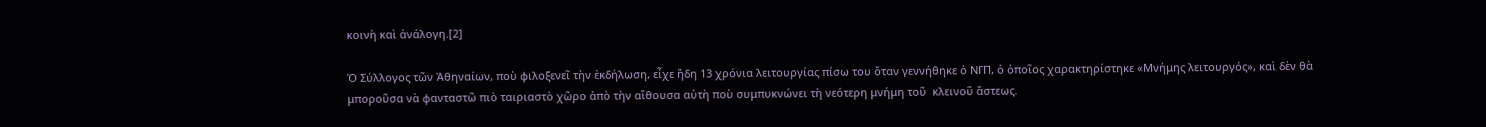κοινὴ καὶ ἀνάλογη.[2]

Ὁ Σύλλογος τῶν Ἀθηναίων, ποὺ φιλοξενεῖ τὴν ἐκδήλωση, εἶχε ἤδη 13 χρόνια λειτουργίας πίσω του ὅταν γεννήθηκε ὁ ΝΓΠ, ὁ ὁποῖος χαρακτηρίστηκε «Μνήμης λειτουργός», καὶ δὲν θὰ μποροῦσα νὰ φανταστῶ πιὸ ταιριαστὸ χῶρο ἀπὸ τὴν αἴθουσα αὐτὴ ποὺ συμπυκνώνει τὴ νεότερη μνήμη τοῦ  κλεινοῦ ἄστεως.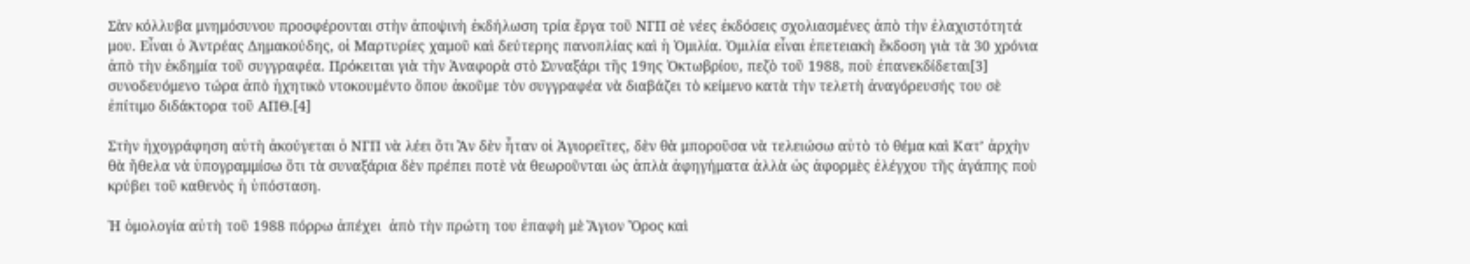Σὰν κόλλυβα μνημόσυνου προσφέρονται στὴν ἀποψινὴ ἐκδήλωση τρία ἔργα τοῦ ΝΓΠ σὲ νέες ἐκδόσεις σχολιασμένες ἀπὸ τὴν ἐλαχιστότητά μου. Εἶναι ὁ Ἀντρέας Δημακούδης, οἱ Μαρτυρίες χαμοῦ καὶ δεύτερης πανοπλίας καὶ ἡ Ὁμιλία. Ὁμιλία εἶναι ἐπετειακὴ ἔκδοση γιὰ τὰ 30 χρόνια ἀπὸ τὴν ἐκδημία τοῦ συγγραφέα. Πρόκειται γιὰ τὴν Ἀναφορὰ στὸ Συναξάρι τῆς 19ης Ὀκτωβρίου, πεζὸ τοῦ 1988, ποὺ ἐπανεκδίδεται[3] συνοδευόμενο τώρα ἀπὸ ἠχητικὸ ντοκουμέντο ὅπου ἀκοῦμε τὸν συγγραφέα νὰ διαβάζει τὸ κείμενο κατὰ τὴν τελετὴ ἀναγόρευσής του σὲ ἐπίτιμο διδάκτορα τοῦ ΑΠΘ.[4]

Στὴν ἠχογράφηση αὐτὴ ἀκούγεται ὁ ΝΓΠ νὰ λέει ὅτι Ἂν δὲν ἦταν οἱ Ἁγιορεῖτες, δὲν θὰ μποροῦσα νὰ τελειώσω αὐτὸ τὸ θέμα καὶ Κατ’ ἀρχὴν θὰ ἤθελα νὰ ὑπογραμμίσω ὅτι τὰ συναξάρια δὲν πρέπει ποτὲ νὰ θεωροῦνται ὡς ἁπλὰ ἀφηγήματα ἀλλὰ ὡς ἀφορμὲς ἐλέγχου τῆς ἀγάπης ποὺ κρύβει τοῦ καθενὸς ἡ ὑπόσταση.

Ἡ ὁμολογία αὐτὴ τοῦ 1988 πόρρω ἀπέχει  ἀπὸ τὴν πρώτη του ἐπαφὴ μὲ Ἅγιον Ὄρος καὶ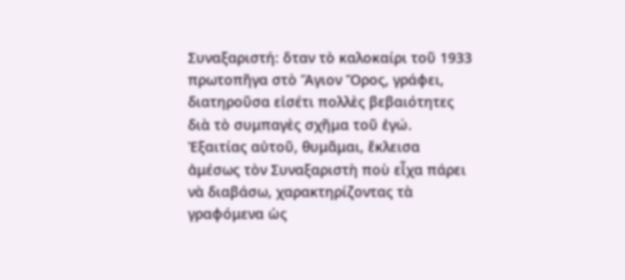Συναξαριστή: ὅταν τὸ καλοκαίρι τοῦ 1933 πρωτοπῆγα στὸ Ἅγιον Ὄρος, γράφει, διατηροῦσα εἰσέτι πολλὲς βεβαιότητες διὰ τὸ συμπαγὲς σχῆμα τοῦ ἐγώ. Ἐξαιτίας αὐτοῦ, θυμᾶμαι, ἔκλεισα ἀμέσως τὸν Συναξαριστὴ ποὺ εἶχα πάρει νὰ διαβάσω, χαρακτηρίζοντας τὰ γραφόμενα ὡς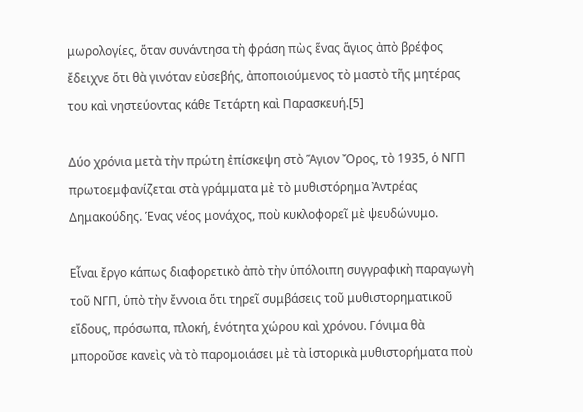μωρολογίες, ὅταν συνάντησα τὴ φράση πὼς ἕνας ἅγιος ἀπὸ βρέφος ἔδειχνε ὅτι θὰ γινόταν εὐσεβής, ἀποποιούμενος τὸ μαστὸ τῆς μητέρας του καὶ νηστεύοντας κάθε Τετάρτη καὶ Παρασκευή.[5]

Δύο χρόνια μετὰ τὴν πρώτη ἐπίσκεψη στὸ Ἅγιον Ὄρος, τὸ 1935, ὁ ΝΓΠ πρωτοεμφανίζεται στὰ γράμματα μὲ τὸ μυθιστόρημα Ἀντρέας Δημακούδης. Ἑνας νέος μονάχος, ποὺ κυκλοφορεῖ μὲ ψευδώνυμο.

Εἶναι ἔργο κάπως διαφορετικὸ ἀπὸ τὴν ὑπόλοιπη συγγραφικὴ παραγωγὴ τοῦ ΝΓΠ, ὑπὸ τὴν ἔννοια ὅτι τηρεῖ συμβάσεις τοῦ μυθιστορηματικοῦ εἴδους, πρόσωπα, πλοκή, ἑνότητα χώρου καὶ χρόνου. Γόνιμα θὰ μποροῦσε κανεὶς νὰ τὸ παρομοιάσει μὲ τὰ ἱστορικὰ μυθιστορήματα ποὺ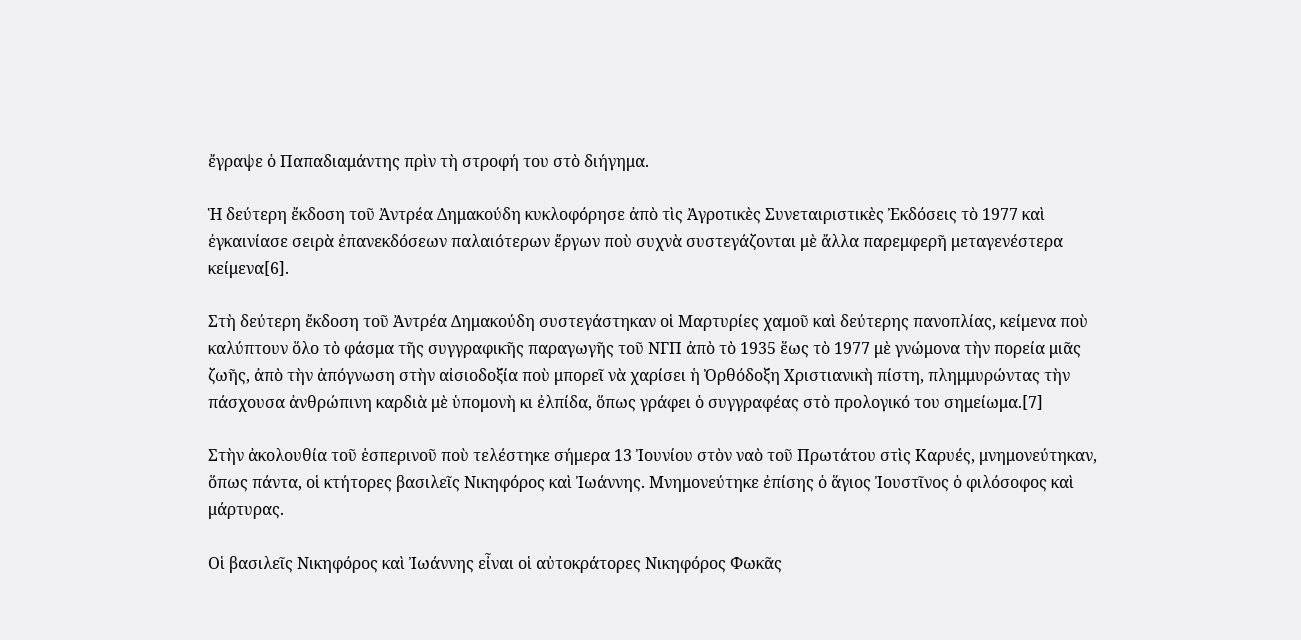ἔγραψε ὁ Παπαδιαμάντης πρὶν τὴ στροφή του στὸ διήγημα.

Ἡ δεύτερη ἔκδοση τοῦ Ἀντρέα Δημακούδη κυκλοφόρησε ἀπὸ τὶς Ἀγροτικὲς Συνεταιριστικὲς Ἐκδόσεις τὸ 1977 καὶ ἐγκαινίασε σειρὰ ἐπανεκδόσεων παλαιότερων ἔργων ποὺ συχνὰ συστεγάζονται μὲ ἄλλα παρεμφερῆ μεταγενέστερα κείμενα[6].

Στὴ δεύτερη ἔκδοση τοῦ Ἀντρέα Δημακούδη συστεγάστηκαν οἱ Μαρτυρίες χαμοῦ καὶ δεύτερης πανοπλίας, κείμενα ποὺ καλύπτουν ὅλο τὸ φάσμα τῆς συγγραφικῆς παραγωγῆς τοῦ ΝΓΠ ἀπὸ τὸ 1935 ἕως τὸ 1977 μὲ γνώμονα τὴν πορεία μιᾶς ζωῆς, ἀπὸ τὴν ἀπόγνωση στὴν αἰσιοδοξία ποὺ μπορεῖ νὰ χαρίσει ἡ Ὀρθόδοξη Χριστιανικὴ πίστη, πλημμυρώντας τὴν πάσχουσα ἀνθρώπινη καρδιὰ μὲ ὑπομονὴ κι ἐλπίδα, ὅπως γράφει ὁ συγγραφέας στὸ προλογικό του σημείωμα.[7]

Στὴν ἀκολουθία τοῦ ἑσπερινοῦ ποὺ τελέστηκε σήμερα 13 Ἰουνίου στὸν ναὸ τοῦ Πρωτάτου στὶς Καρυές, μνημονεύτηκαν, ὅπως πάντα, οἱ κτήτορες βασιλεῖς Νικηφόρος καὶ Ἰωάννης. Μνημονεύτηκε ἐπίσης ὁ ἅγιος Ἰουστῖνος ὁ φιλόσοφος καὶ μάρτυρας.

Οἱ βασιλεῖς Νικηφόρος καὶ Ἰωάννης εἶναι οἱ αὐτοκράτορες Νικηφόρος Φωκᾶς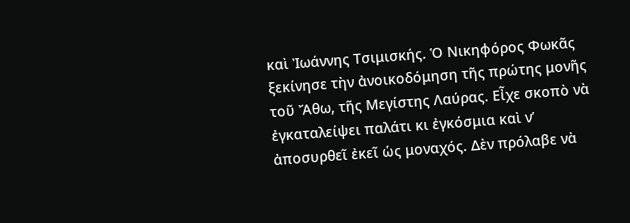καὶ Ἰωάννης Τσιμισκής. Ὁ Νικηφόρος Φωκᾶς ξεκίνησε τὴν ἀνοικοδόμηση τῆς πρώτης μονῆς τοῦ Ἄθω, τῆς Μεγίστης Λαύρας. Εἶχε σκοπὸ νὰ ἐγκαταλείψει παλάτι κι ἐγκόσμια καὶ ν’ ἀποσυρθεῖ ἐκεῖ ὡς μοναχός. Δὲν πρόλαβε νὰ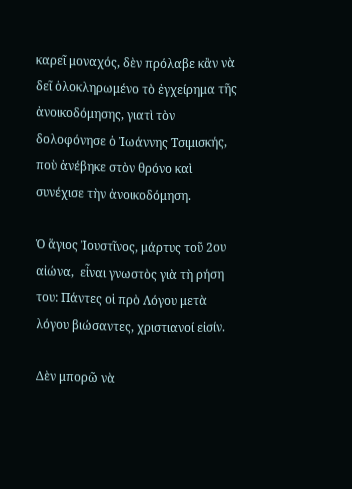καρεῖ μοναχός, δὲν πρόλαβε κἂν νὰ δεῖ ὁλοκληρωμένο τὸ ἐγχείρημα τῆς ἀνοικοδόμησης, γιατὶ τὸν δολοφόνησε ὁ Ἰωάννης Τσιμισκής, ποὺ ἀνέβηκε στὸν θρόνο καὶ συνέχισε τὴν ἀνοικοδόμηση.

Ὁ ἅγιος Ἰουστῖνος, μάρτυς τοῦ 2ου αἰώνα,  εἶναι γνωστὸς γιὰ τὴ ρήση του: Πάντες οἱ πρὸ Λόγου μετὰ λόγου βιώσαντες, χριστιανοί εἰσίν.

Δὲν μπορῶ νὰ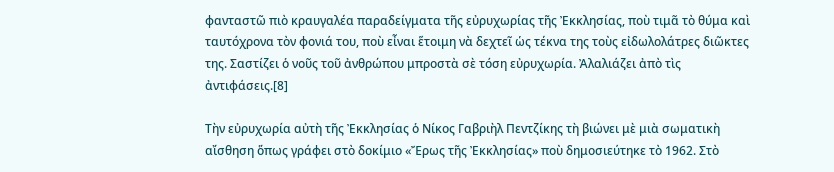φανταστῶ πιὸ κραυγαλέα παραδείγματα τῆς εὐρυχωρίας τῆς Ἐκκλησίας, ποὺ τιμᾶ τὸ θύμα καὶ ταυτόχρονα τὸν φονιά του, ποὺ εἶναι ἕτοιμη νὰ δεχτεῖ ὡς τέκνα της τοὺς εἰδωλολάτρες διῶκτες της. Σαστίζει ὁ νοῦς τοῦ ἀνθρώπου μπροστὰ σὲ τόση εὐρυχωρία. Ἀλαλιάζει ἀπὸ τὶς ἀντιφάσεις.[8]

Τὴν εὐρυχωρία αὐτὴ τῆς Ἐκκλησίας ὁ Νίκος Γαβριὴλ Πεντζίκης τὴ βιώνει μὲ μιὰ σωματικὴ αἴσθηση ὅπως γράφει στὸ δοκίμιο «Ἔρως τῆς Ἐκκλησίας» ποὺ δημοσιεύτηκε τὸ 1962. Στὸ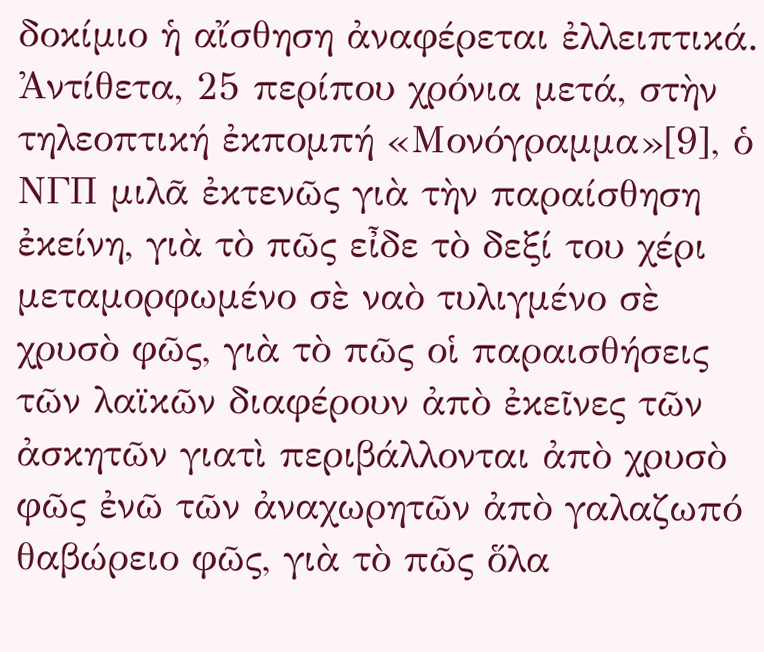δοκίμιο ἡ αἴσθηση ἀναφέρεται ἐλλειπτικά. Ἀντίθετα, 25 περίπου χρόνια μετά, στὴν τηλεοπτική ἐκπομπή «Μονόγραμμα»[9], ὁ ΝΓΠ μιλᾶ ἐκτενῶς γιὰ τὴν παραίσθηση ἐκείνη, γιὰ τὸ πῶς εἶδε τὸ δεξί του χέρι μεταμορφωμένο σὲ ναὸ τυλιγμένο σὲ χρυσὸ φῶς, γιὰ τὸ πῶς οἱ παραισθήσεις τῶν λαϊκῶν διαφέρουν ἀπὸ ἐκεῖνες τῶν ἀσκητῶν γιατὶ περιβάλλονται ἀπὸ χρυσὸ φῶς ἐνῶ τῶν ἀναχωρητῶν ἀπὸ γαλαζωπό θαβώρειο φῶς, γιὰ τὸ πῶς ὅλα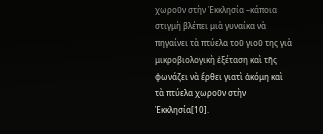χωροῦν στὴν Ἐκκλησία –κάποια στιγμὴ βλέπει μιὰ γυναίκα νὰ πηγαίνει τὰ πτύελα τοῦ γιοῦ της γιὰ μικροβιολογικὴ ἐξέταση καὶ τῆς φωνάζει νὰ ἔρθει γιατὶ ἀκόμη καὶ τὰ πτύελα χωροῦν στὴν Ἐκκλησία[10].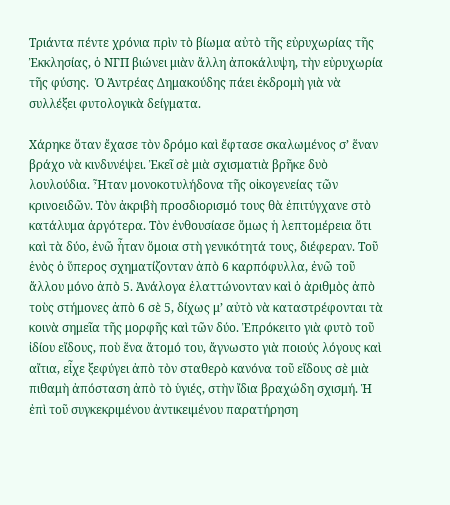Τριάντα πέντε χρόνια πρὶν τὸ βίωμα αὐτὸ τῆς εὐρυχωρίας τῆς Ἐκκλησίας, ὁ ΝΓΠ βιώνει μιὰν ἄλλη ἀποκάλυψη, τὴν εὐρυχωρία τῆς φύσης.  Ὁ Ἀντρέας Δημακούδης πάει ἐκδρομὴ γιὰ νὰ συλλέξει φυτολογικὰ δείγματα.

Χάρηκε ὅταν ἔχασε τὸν δρόμο καὶ ἔφτασε σκαλωμένος σ’ ἕναν βράχο νὰ κινδυνέψει. Ἐκεῖ σὲ μιὰ σχισματιὰ βρῆκε δυὸ λουλούδια. Ἦταν μονοκοτυλήδονα τῆς οἰκογενείας τῶν κρινοειδῶν. Τὸν ἀκριβὴ προσδιορισμό τους θὰ ἐπιτύγχανε στὸ κατάλυμα ἀργότερα. Τὸν ἐνθουσίασε ὅμως ἡ λεπτομέρεια ὅτι καὶ τὰ δύο, ἐνῶ ἦταν ὅμοια στὴ γενικότητά τους, διέφεραν. Τοῦ ἑνὸς ὁ ὕπερος σχηματίζονταν ἀπὸ 6 καρπόφυλλα, ἐνῶ τοῦ ἄλλου μόνο ἀπὸ 5. Ἀνάλογα ἐλαττώνονταν καὶ ὁ ἀριθμὸς ἀπὸ τοὺς στήμονες ἀπὸ 6 σὲ 5, δίχως μ’ αὐτὸ νὰ καταστρέφονται τὰ κοινὰ σημεῖα τῆς μορφῆς καὶ τῶν δύο. Ἐπρόκειτο γιὰ φυτὸ τοῦ ἰδίου εἴδους, ποὺ ἕνα ἄτομό του, ἄγνωστο γιὰ ποιούς λόγους καὶ αἴτια, εἶχε ξεφύγει ἀπὸ τὸν σταθερὸ κανόνα τοῦ εἴδους σὲ μιὰ πιθαμὴ ἀπόσταση ἀπὸ τὸ ὑγιές, στὴν ἴδια βραχώδη σχισμή. Ἡ ἐπὶ τοῦ συγκεκριμένου ἀντικειμένου παρατήρηση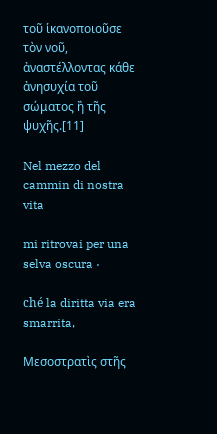τοῦ ἱκανοποιοῦσε τὸν νοῦ, ἀναστέλλοντας κάθε ἀνησυχία τοῦ σώματος ἢ τῆς ψυχῆς.[11]

Nel mezzo del cammin di nostra vita

mi ritrovai per una selva oscura ·

ché la diritta via era smarrita,

Μεσοστρατὶς στῆς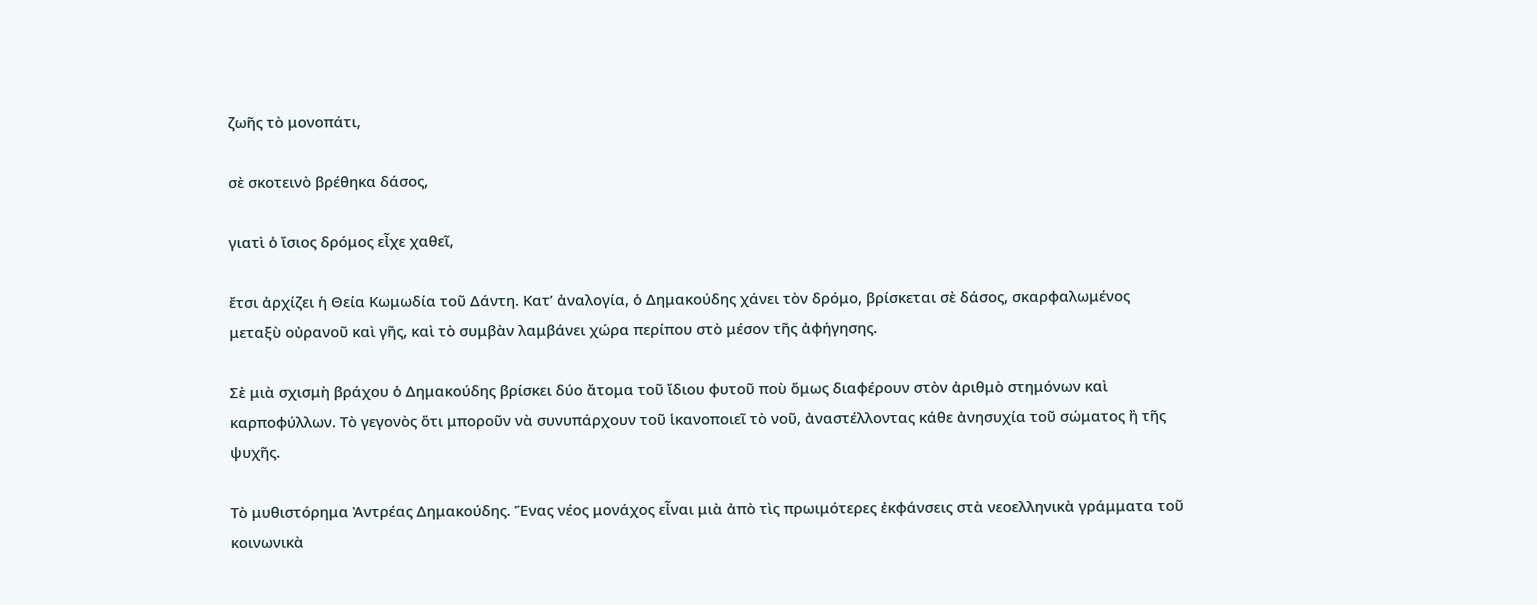ζωῆς τὸ μονοπάτι,

σὲ σκοτεινὸ βρέθηκα δάσος,

γιατὶ ὁ ἴσιος δρόμος εἶχε χαθεῖ,

ἔτσι ἀρχίζει ἡ Θεία Κωμωδία τοῦ Δάντη. Κατ’ ἀναλογία, ὁ Δημακούδης χάνει τὸν δρόμο, βρίσκεται σὲ δάσος, σκαρφαλωμένος μεταξὺ οὐρανοῦ καὶ γῆς, καὶ τὸ συμβὰν λαμβάνει χώρα περίπου στὸ μέσον τῆς ἀφήγησης.

Σὲ μιὰ σχισμὴ βράχου ὁ Δημακούδης βρίσκει δύο ἄτομα τοῦ ἴδιου φυτοῦ ποὺ ὅμως διαφέρουν στὸν ἀριθμὸ στημόνων καὶ καρποφύλλων. Τὸ γεγονὸς ὅτι μποροῦν νὰ συνυπάρχουν τοῦ ἱκανοποιεῖ τὸ νοῦ, ἀναστέλλοντας κάθε ἀνησυχία τοῦ σώματος ἢ τῆς ψυχῆς.

Τὸ μυθιστόρημα Ἀντρέας Δημακούδης. Ἕνας νέος μονάχος εἶναι μιὰ ἀπὸ τὶς πρωιμότερες ἐκφάνσεις στὰ νεοελληνικὰ γράμματα τοῦ κοινωνικὰ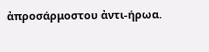ἀπροσάρμοστου ἀντι-ήρωα.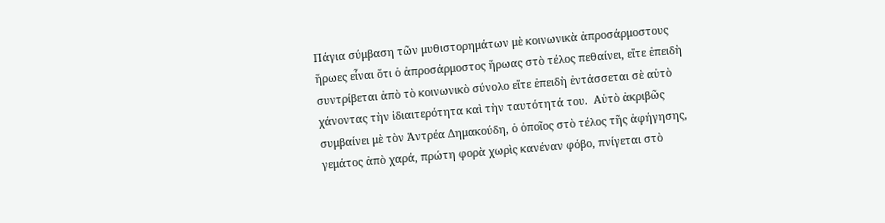Πάγια σύμβαση τῶν μυθιστορημάτων μὲ κοινωνικὰ ἀπροσάρμοστους ἥρωες εἶναι ὅτι ὁ ἀπροσάρμοστος ἥρωας στὸ τέλος πεθαίνει, εἴτε ἐπειδὴ συντρίβεται ἀπὸ τὸ κοινωνικὸ σύνολο εἴτε ἐπειδὴ ἐντάσσεται σὲ αὐτὸ χάνοντας τὴν ἰδιαιτερότητα καὶ τὴν ταυτότητά του.  Αὐτὸ ἀκριβῶς συμβαίνει μὲ τὸν Ἀντρέα Δημακούδη, ὁ ὁποῖος στὸ τέλος τῆς ἀφήγησης, γεμάτος ἀπὸ χαρά, πρώτη φορὰ χωρὶς κανέναν φόβο, πνίγεται στὸ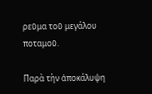ρεῦμα τοῦ μεγάλου ποταμοῦ.

Παρὰ τὴν ἀποκάλυψη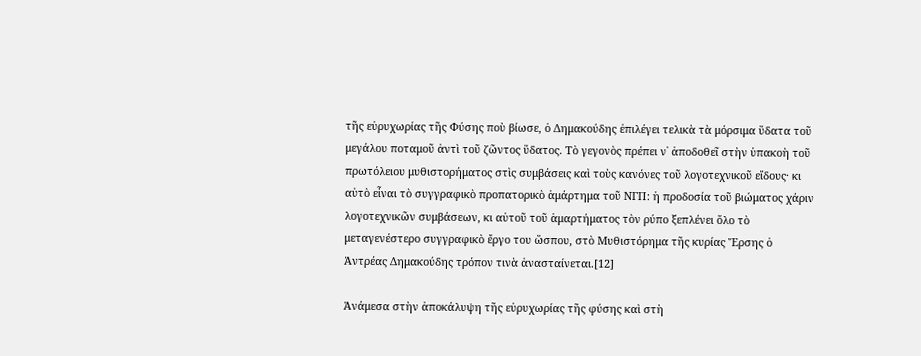τῆς εὐρυχωρίας τῆς Φύσης ποὺ βίωσε, ὁ Δημακούδης ἐπιλέγει τελικὰ τὰ μόρσιμα ὕδατα τοῦ μεγάλου ποταμοῦ ἀντὶ τοῦ ζῶντος ὕδατος. Τὸ γεγονὸς πρέπει ν᾽ ἀποδοθεῖ στὴν ὑπακοὴ τοῦ πρωτόλειου μυθιστορήματος στὶς συμβάσεις καὶ τοὺς κανόνες τοῦ λογοτεχνικοῦ εἴδους· κι αὐτὸ εἶναι τὸ συγγραφικὸ προπατορικὸ ἁμάρτημα τοῦ ΝΓΠ: ἡ προδοσία τοῦ βιώματος χάριν λογοτεχνικῶν συμβάσεων, κι αὐτοῦ τοῦ ἁμαρτήματος τὸν ρύπο ξεπλένει ὅλο τὸ μεταγενέστερο συγγραφικὸ ἔργο του ὥσπου, στὸ Μυθιστόρημα τῆς κυρίας Ἔρσης ὁ Ἀντρέας Δημακούδης τρόπον τινὰ ἀνασταίνεται.[12]

Ἀνάμεσα στὴν ἀποκάλυψη τῆς εὐρυχωρίας τῆς φύσης καὶ στὴ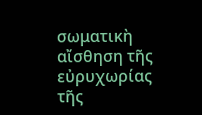σωματικὴ αἴσθηση τῆς  εὐρυχωρίας τῆς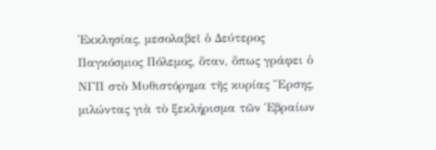Ἐκκλησίας, μεσολαβεῖ ὁ Δεύτερος Παγκόσμιος Πόλεμος, ὅταν, ὅπως γράφει ὁ ΝΓΠ στὸ Μυθιστόρημα τῆς κυρίας Ἔρσης, μιλώντας γιὰ τὸ ξεκλήρισμα τῶν Ἑβραίων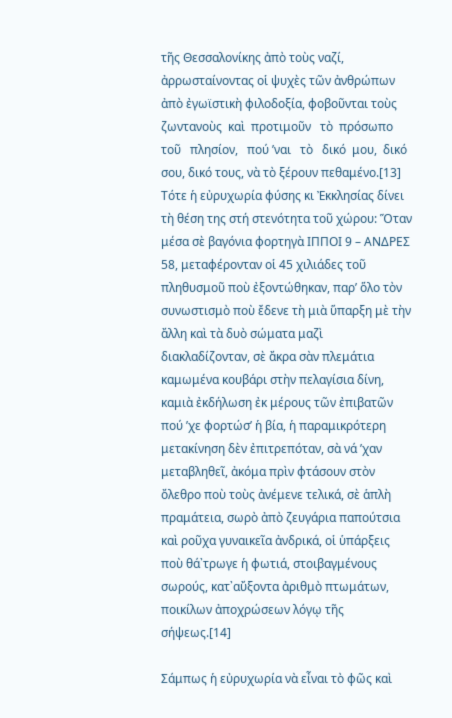τῆς Θεσσαλονίκης ἀπὸ τοὺς ναζί, ἀρρωσταίνοντας οἱ ψυχὲς τῶν ἀνθρώπων ἀπὸ ἐγωϊστικὴ φιλοδοξία, φοβοῦνται τοὺς   ζωντανοὺς  καὶ  προτιμοῦν   τὸ  πρόσωπο    τοῦ   πλησίον,   πού ʼναι   τὸ   δικό  μου,  δικό σου, δικό τους, νὰ τὸ ξέρουν πεθαμένο.[13] Τότε ἡ εὐρυχωρία φύσης κι Ἐκκλησίας δίνει τὴ θέση της στή στενότητα τοῦ χώρου: Ὅταν μέσα σὲ βαγόνια φορτηγὰ ΙΠΠΟΙ 9 – ΑΝΔΡΕΣ 58, μεταφέρονταν οἱ 45 χιλιάδες τοῦ πληθυσμοῦ ποὺ ἐξοντώθηκαν, παρ’ ὅλο τὸν συνωστισμὸ ποὺ ἔδενε τὴ μιὰ ὕπαρξη μὲ τὴν ἄλλη καὶ τὰ δυὸ σώματα μαζὶ διακλαδίζονταν, σὲ ἄκρα σὰν πλεμάτια καμωμένα κουβάρι στὴν πελαγίσια δίνη, καμιὰ ἐκδήλωση ἐκ μέρους τῶν ἐπιβατῶν πού ʼχε φορτώσ’ ἡ βία, ἡ παραμικρότερη μετακίνηση δὲν ἐπιτρεπόταν, σὰ νά ʼχαν μεταβληθεῖ, ἀκόμα πρὶν φτάσουν στὸν ὄλεθρο ποὺ τοὺς ἀνέμενε τελικά, σὲ ἁπλὴ πραμάτεια, σωρὸ ἀπὸ ζευγάρια παπούτσια καὶ ροῦχα γυναικεῖα ἀνδρικά, οἱ ὑπάρξεις ποὺ θά᾽τρωγε ἡ φωτιά, στοιβαγμένους σωρούς, κατ᾽αὔξοντα ἀριθμὸ πτωμάτων, ποικίλων ἀποχρώσεων λόγῳ τῆς σήψεως.[14]

Σάμπως ἡ εὐρυχωρία νὰ εἶναι τὸ φῶς καὶ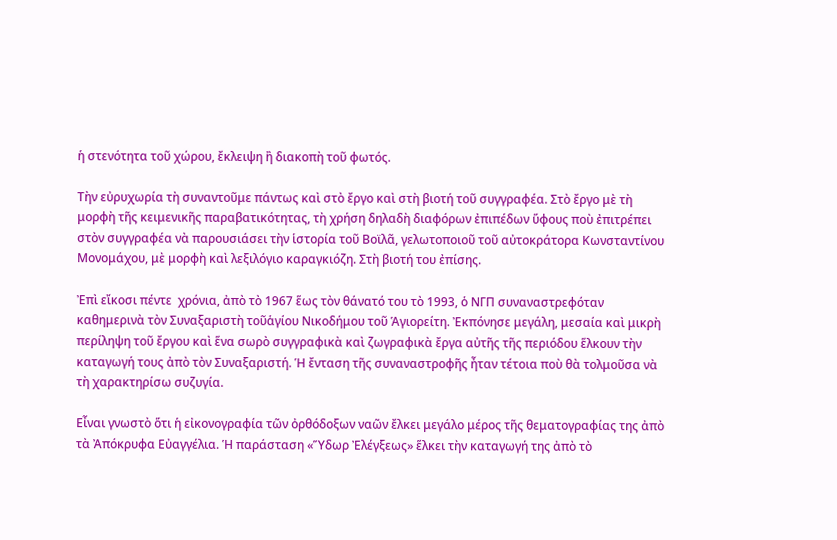ἡ στενότητα τοῦ χώρου, ἔκλειψη ἢ διακοπὴ τοῦ φωτός.

Τὴν εὐρυχωρία τὴ συναντοῦμε πάντως καὶ στὸ ἔργο καὶ στὴ βιοτή τοῦ συγγραφέα. Στὸ ἔργο μὲ τὴ μορφὴ τῆς κειμενικῆς παραβατικότητας, τὴ χρήση δηλαδὴ διαφόρων ἐπιπέδων ὕφους ποὺ ἐπιτρέπει στὸν συγγραφέα νὰ παρουσιάσει τὴν ἱστορία τοῦ Βοϊλᾶ, γελωτοποιοῦ τοῦ αὐτοκράτορα Κωνσταντίνου Μονομάχου, μὲ μορφὴ καὶ λεξιλόγιο καραγκιόζη. Στὴ βιοτή του ἐπίσης.

Ἐπὶ εἴκοσι πέντε  χρόνια, ἀπὸ τὸ 1967 ἕως τὸν θάνατό του τὸ 1993, ὁ ΝΓΠ συναναστρεφόταν καθημερινὰ τὸν Συναξαριστὴ τοῦἁγίου Νικοδήμου τοῦ Ἁγιορείτη. Ἐκπόνησε μεγάλη, μεσαία καὶ μικρὴ περίληψη τοῦ ἔργου καὶ ἕνα σωρὸ συγγραφικὰ καὶ ζωγραφικὰ ἔργα αὐτῆς τῆς περιόδου ἕλκουν τὴν καταγωγή τους ἀπὸ τὸν Συναξαριστή. Ἡ ἔνταση τῆς συναναστροφῆς ἦταν τέτοια ποὺ θὰ τολμοῦσα νὰ τὴ χαρακτηρίσω συζυγία.

Εἶναι γνωστὸ ὅτι ἡ εἰκονογραφία τῶν ὀρθόδοξων ναῶν ἔλκει μεγάλο μέρος τῆς θεματογραφίας της ἀπὸ τὰ Ἀπόκρυφα Εὐαγγέλια. Ἡ παράσταση «Ὕδωρ Ἐλέγξεως» ἕλκει τὴν καταγωγή της ἀπὸ τὸ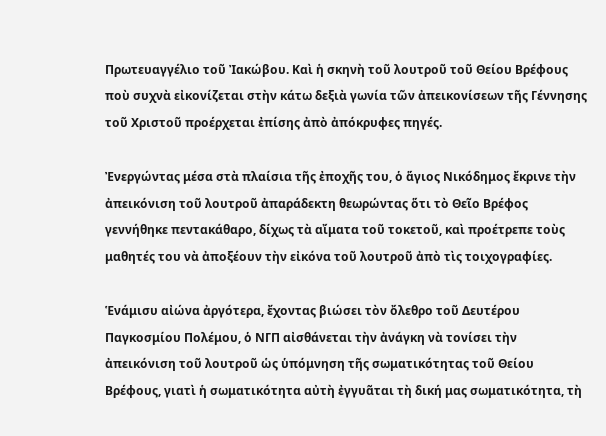Πρωτευαγγέλιο τοῦ Ἰακώβου. Καὶ ἡ σκηνὴ τοῦ λουτροῦ τοῦ Θείου Βρέφους ποὺ συχνὰ εἰκονίζεται στὴν κάτω δεξιὰ γωνία τῶν ἀπεικονίσεων τῆς Γέννησης τοῦ Χριστοῦ προέρχεται ἐπίσης ἀπὸ ἀπόκρυφες πηγές.

Ἐνεργώντας μέσα στὰ πλαίσια τῆς ἐποχῆς του, ὁ ἅγιος Νικόδημος ἔκρινε τὴν ἀπεικόνιση τοῦ λουτροῦ ἀπαράδεκτη θεωρώντας ὅτι τὸ Θεῖο Βρέφος γεννήθηκε πεντακάθαρο, δίχως τὰ αἴματα τοῦ τοκετοῦ, καὶ προέτρεπε τοὺς μαθητές του νὰ ἀποξέουν τὴν εἰκόνα τοῦ λουτροῦ ἀπὸ τὶς τοιχογραφίες.

Ἑνάμισυ αἰώνα ἀργότερα, ἔχοντας βιώσει τὸν ὄλεθρο τοῦ Δευτέρου Παγκοσμίου Πολέμου, ὁ ΝΓΠ αἰσθάνεται τὴν ἀνάγκη νὰ τονίσει τὴν ἀπεικόνιση τοῦ λουτροῦ ὡς ὑπόμνηση τῆς σωματικότητας τοῦ Θείου Βρέφους, γιατὶ ἡ σωματικότητα αὐτὴ ἐγγυᾶται τὴ δική μας σωματικότητα, τὴ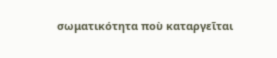σωματικότητα ποὺ καταργεῖται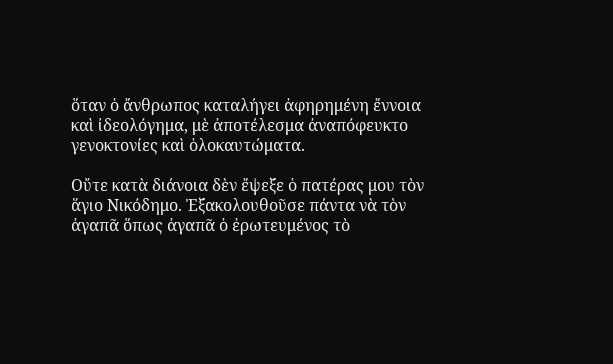ὅταν ὁ ἄνθρωπος καταλήγει ἀφηρημένη ἔννοια καὶ ἰδεολόγημα, μὲ ἀποτέλεσμα ἀναπόφευκτο γενοκτονίες καὶ ὁλοκαυτώματα.

Οὔτε κατὰ διάνοια δὲν ἔψεξε ὁ πατέρας μου τὸν ἅγιο Νικόδημο. Ἐξακολουθοῦσε πάντα νὰ τὸν ἀγαπᾶ ὅπως ἀγαπᾶ ὁ ἐρωτευμένος τὸ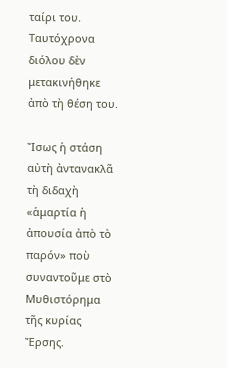ταίρι του. Ταυτόχρονα διόλου δὲν μετακινήθηκε ἀπὸ τὴ θέση του.

Ἴσως ἡ στάση αὐτὴ ἀντανακλᾶ τὴ διδαχὴ «ἁμαρτία ἡ ἀπουσία ἀπὸ τὸ παρόν» ποὺ συναντοῦμε στὸ Μυθιστόρημα τῆς κυρίας Ἔρσης.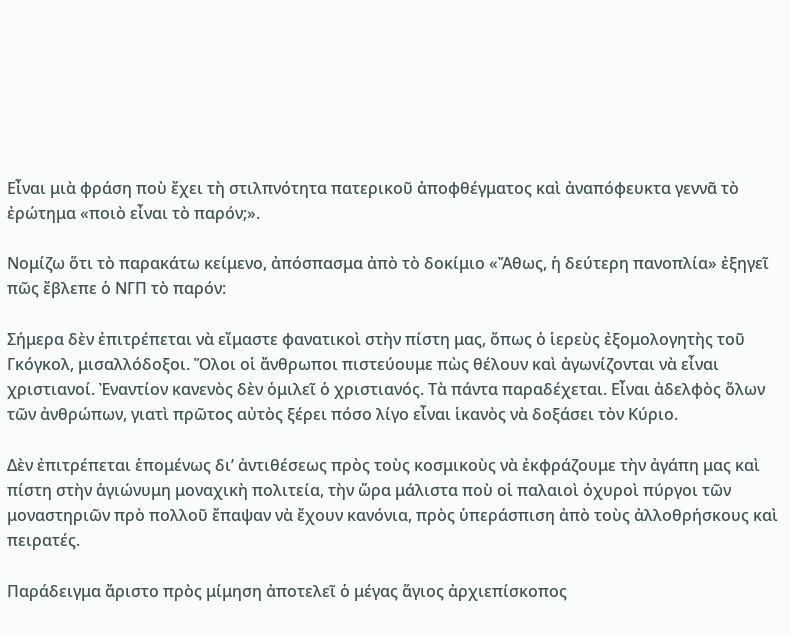Εἶναι μιὰ φράση ποὺ ἔχει τὴ στιλπνότητα πατερικοῦ ἀποφθέγματος καὶ ἀναπόφευκτα γεννᾶ τὸ ἐρώτημα «ποιὸ εἶναι τὸ παρόν;».

Νομίζω ὅτι τὸ παρακάτω κείμενο, ἀπόσπασμα ἀπὸ τὸ δοκίμιο «Ἄθως, ἡ δεύτερη πανοπλία» ἐξηγεῖ πῶς ἔβλεπε ὁ ΝΓΠ τὸ παρόν:

Σήμερα δὲν ἐπιτρέπεται νὰ εἴμαστε φανατικοὶ στὴν πίστη μας, ὅπως ὁ ἱερεὺς ἐξομολογητὴς τοῦ Γκόγκολ, μισαλλόδοξοι. Ὅλοι οἱ ἄνθρωποι πιστεύουμε πὼς θέλουν καὶ ἀγωνίζονται νὰ εἶναι χριστιανοί. Ἐναντίον κανενὸς δὲν ὁμιλεῖ ὁ χριστιανός. Τὰ πάντα παραδέχεται. Εἶναι ἀδελφὸς ὅλων τῶν ἀνθρώπων, γιατὶ πρῶτος αὐτὸς ξέρει πόσο λίγο εἶναι ἱκανὸς νὰ δοξάσει τὸν Κύριο.

Δὲν ἐπιτρέπεται ἑπομένως δι’ ἀντιθέσεως πρὸς τοὺς κοσμικοὺς νὰ ἐκφράζουμε τὴν ἀγάπη μας καὶ πίστη στὴν ἁγιώνυμη μοναχικὴ πολιτεία, τὴν ὥρα μάλιστα ποὺ οἱ παλαιοὶ ὀχυροὶ πύργοι τῶν μοναστηριῶν πρὸ πολλοῦ ἔπαψαν νὰ ἔχουν κανόνια, πρὸς ὑπεράσπιση ἀπὸ τοὺς ἀλλοθρήσκους καὶ πειρατές.

Παράδειγμα ἄριστο πρὸς μίμηση ἀποτελεῖ ὁ μέγας ἅγιος ἀρχιεπίσκοπος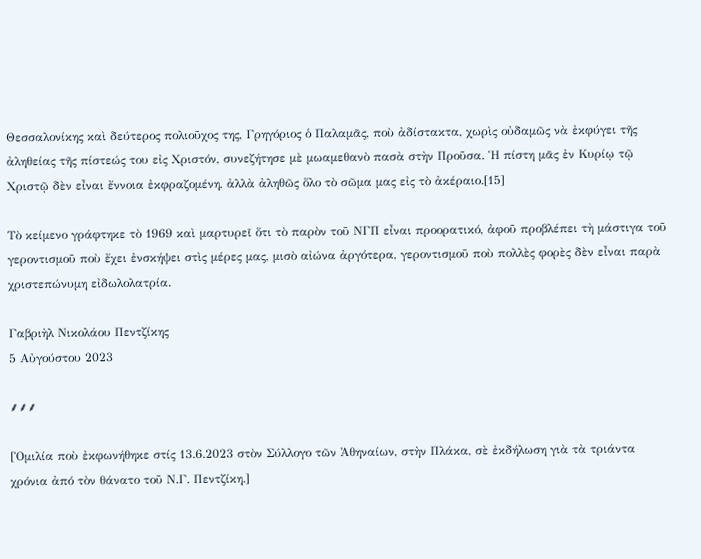Θεσσαλονίκης καὶ δεύτερος πολιοῦχος της, Γρηγόριος ὁ Παλαμᾶς, ποὺ ἀδίστακτα, χωρὶς οὐδαμῶς νὰ ἐκφύγει τῆς ἀληθείας τῆς πίστεώς του εἰς Χριστόν, συνεζήτησε μὲ μωαμεθανὸ πασὰ στὴν Προῦσα. Ἡ πίστη μᾶς ἐν Κυρίῳ τῷ Χριστῷ δὲν εἶναι ἔννοια ἐκφραζομένη, ἀλλὰ ἀληθῶς ὅλο τὸ σῶμα μας εἰς τὸ ἀκέραιο.[15]

Τὸ κείμενο γράφτηκε τὸ 1969 καὶ μαρτυρεῖ ὅτι τὸ παρὸν τοῦ ΝΓΠ εἶναι προορατικό, ἀφοῦ προβλέπει τὴ μάστιγα τοῦ γεροντισμοῦ ποὺ ἔχει ἐνσκήψει στὶς μέρες μας, μισὸ αἰώνα ἀργότερα, γεροντισμοῦ ποὺ πολλὲς φορὲς δὲν εἶναι παρὰ χριστεπώνυμη εἰδωλολατρία.

Γαβριὴλ Νικολάου Πεντζίκης
5 Αὐγούστου 2023

⸙⸙⸙

[Ὁμιλία ποὺ ἐκφωνήθηκε στίς 13.6.2023 στὸν Σύλλογο τῶν Ἀθηναίων, στὴν Πλάκα, σὲ ἐκδήλωση γιὰ τὰ τριάντα χρόνια ἀπό τὸν θάνατο τοῦ Ν.Γ. Πεντζίκη.]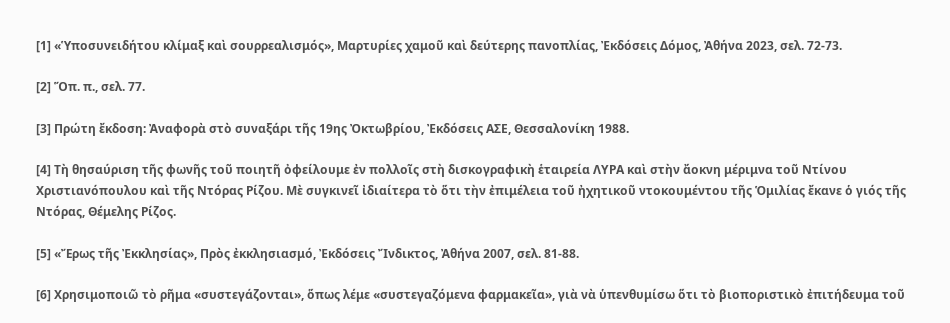[1] «Ὑποσυνειδήτου κλίμαξ καὶ σουρρεαλισμός», Μαρτυρίες χαμοῦ καὶ δεύτερης πανοπλίας, Ἐκδόσεις Δόμος, Ἀθήνα 2023, σελ. 72-73.

[2] Ὅπ. π., σελ. 77.

[3] Πρώτη ἔκδοση: Ἀναφορὰ στὸ συναξάρι τῆς 19ης Ὀκτωβρίου, Ἐκδόσεις ΑΣΕ, Θεσσαλονίκη 1988.

[4] Τὴ θησαύριση τῆς φωνῆς τοῦ ποιητῆ ὀφείλουμε ἐν πολλοῖς στὴ δισκογραφικὴ ἑταιρεία ΛΥΡΑ καὶ στὴν ἄοκνη μέριμνα τοῦ Ντίνου Χριστιανόπουλου καὶ τῆς Ντόρας Ρίζου. Μὲ συγκινεῖ ἰδιαίτερα τὸ ὅτι τὴν ἐπιμέλεια τοῦ ἠχητικοῦ ντοκουμέντου τῆς Ὁμιλίας ἔκανε ὁ γιός τῆς Ντόρας, Θέμελης Ρίζος.

[5] «Ἔρως τῆς Ἐκκλησίας», Πρὸς ἐκκλησιασμό, Ἐκδόσεις Ἴνδικτος, Ἀθήνα 2007, σελ. 81-88.

[6] Χρησιμοποιῶ τὸ ρῆμα «συστεγάζονται», ὅπως λέμε «συστεγαζόμενα φαρμακεῖα», γιὰ νὰ ὑπενθυμίσω ὅτι τὸ βιοποριστικὸ ἐπιτήδευμα τοῦ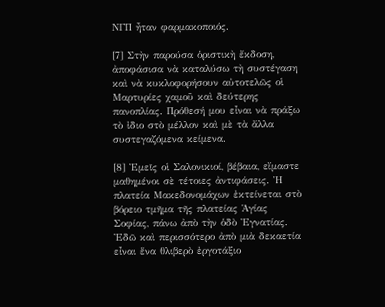ΝΓΠ ἦταν φαρμακοποιός.

[7] Στὴν παρούσα ὁριστικὴ ἔκδοση, ἀποφάσισα νὰ καταλύσω τὴ συστέγαση καὶ νὰ κυκλοφορήσουν αὐτοτελῶς οἱ Μαρτυρίες χαμοῦ καὶ δεύτερης πανοπλίας. Πρόθεσή μου εἶναι νὰ πράξω τὸ ἰδιο στὸ μέλλον καὶ μὲ τὰ ἄλλα συστεγαζόμενα κείμενα.

[8] Ἐμεῖς οἱ Σαλονικιοί, βέβαια, εἴμαστε μαθημένοι σὲ τέτοιες ἀντιφάσεις. Ἡ πλατεία Μακεδονομάχων ἐκτείνεται στὸ βόρειο τμῆμα τῆς πλατείας Ἁγίας Σοφίας, πάνω ἀπὸ τὴν ὁδὸ Ἐγνατίας. Ἐδῶ καὶ περισσότερο ἀπὸ μιὰ δεκαετία εἶναι ἕνα θλιβερὸ ἐργοτάξιο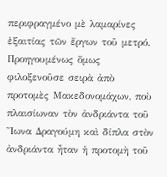περιφραγμένο μὲ λαμαρίνες ἐξαιτίας τῶν ἔργων τοῦ μετρό. Προηγουμένως ὅμως φιλοξενοῦσε σειρὰ ἀπὸ προτομὲς Μακεδονομάχων, ποὺ πλαισίωναν τὸν ἀνδριάντα τοῦ Ἴωνα Δραγούμη καὶ δίπλα στὸν ἀνδριάντα ἦταν ἡ προτομὴ τοῦ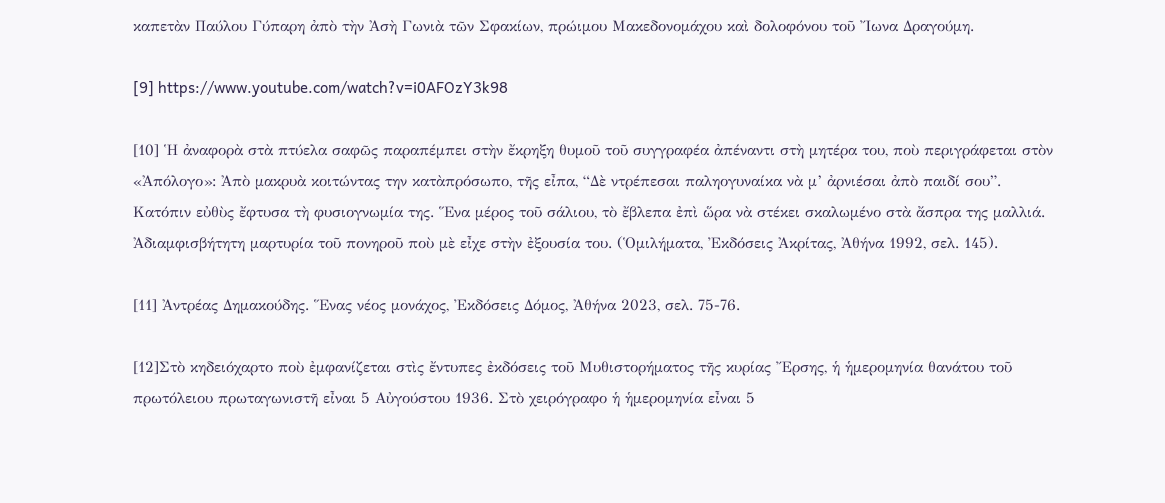καπετὰν Παύλου Γύπαρη ἀπὸ τὴν Ἀσὴ Γωνιὰ τῶν Σφακίων, πρώιμου Μακεδονομάχου καὶ δολοφόνου τοῦ Ἴωνα Δραγούμη.

[9] https://www.youtube.com/watch?v=i0AFOzY3k98

[10] Ἡ ἀναφορὰ στὰ πτύελα σαφῶς παραπέμπει στὴν ἔκρηξη θυμοῦ τοῦ συγγραφέα ἀπέναντι στὴ μητέρα του, ποὺ περιγράφεται στὸν «Ἀπόλογο»: Ἀπὸ μακρυὰ κοιτώντας την κατὰπρόσωπο, τῆς εἶπα, “Δὲ ντρέπεσαι παληογυναίκα νὰ μ’ ἀρνιέσαι ἀπὸ παιδί σου”. Κατόπιν εὐθὺς ἔφτυσα τὴ φυσιογνωμία της. Ἕνα μέρος τοῦ σάλιου, τὸ ἔβλεπα ἐπὶ ὥρα νὰ στέκει σκαλωμένο στὰ ἄσπρα της μαλλιά. Ἀδιαμφισβήτητη μαρτυρία τοῦ πονηροῦ ποὺ μὲ εἶχε στὴν ἐξουσία του. (Ὁμιλήματα, Ἐκδόσεις Ἀκρίτας, Ἀθήνα 1992, σελ. 145).

[11] Ἀντρέας Δημακούδης. Ἕνας νέος μονάχος, Ἐκδόσεις Δόμος, Ἀθήνα 2023, σελ. 75-76.

[12]Στὸ κηδειόχαρτο ποὺ ἐμφανίζεται στὶς ἔντυπες ἐκδόσεις τοῦ Μυθιστορήματος τῆς κυρίας Ἔρσης, ἡ ἡμερομηνία θανάτου τοῦ πρωτόλειου πρωταγωνιστῆ εἶναι 5 Αὐγούστου 1936. Στὸ χειρόγραφο ἡ ἡμερομηνία εἶναι 5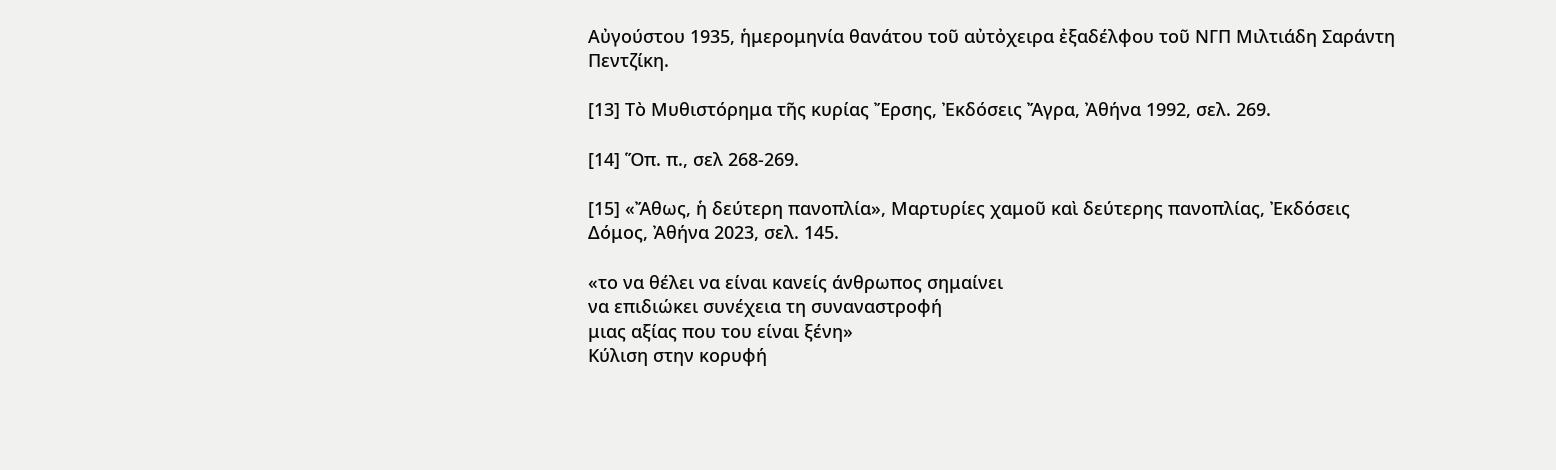Αὐγούστου 1935, ἡμερομηνία θανάτου τοῦ αὐτὀχειρα ἐξαδέλφου τοῦ ΝΓΠ Μιλτιάδη Σαράντη Πεντζίκη.

[13] Τὸ Μυθιστόρημα τῆς κυρίας Ἔρσης, Ἐκδόσεις Ἄγρα, Ἀθήνα 1992, σελ. 269.

[14] Ὅπ. π., σελ 268-269.

[15] «Ἄθως, ἡ δεύτερη πανοπλία», Μαρτυρίες χαμοῦ καὶ δεύτερης πανοπλίας, Ἐκδόσεις Δόμος, Ἀθήνα 2023, σελ. 145.

«το να θέλει να είναι κανείς άνθρωπος σημαίνει
να επιδιώκει συνέχεια τη συναναστροφή
μιας αξίας που του είναι ξένη»
Κύλιση στην κορυφή